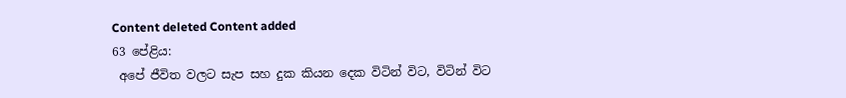Content deleted Content added
63 පේළිය:
 අපේ ජීවිත වලට සැප සහ දුක කියන දෙක විටින් විට, විටින් විට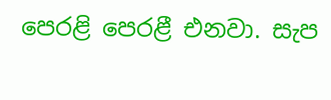පෙරළි පෙරළී එනවා. සැප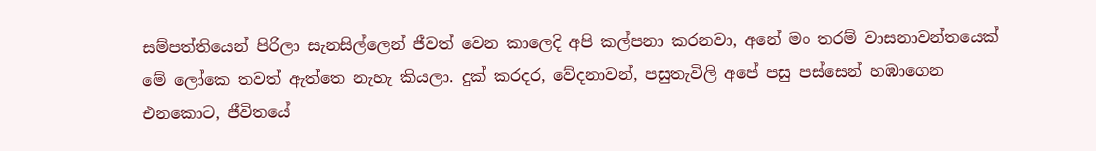සම්පත්තියෙන් පිරිලා සැනසිල්ලෙන් ජීවත් වෙන කාලෙදි අපි කල්පනා කරනවා, අනේ මං තරම් වාසනාවන්තයෙක් මේ ලෝකෙ තවත් ඇත්තෙ නැහැ කියලා. දුක් කරදර, වේදනාවන්, පසුතැවිලි අපේ පසු පස්සෙන් හඹාගෙන එනකොට, ජීවිතයේ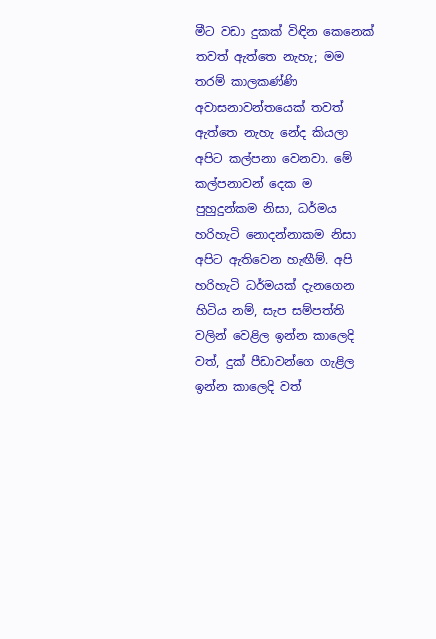මීට වඩා දුකක් විඳින කෙනෙක් තවත් ඇත්තෙ නැහැ; මම තරම් කාලකණ්ණි අවාසනාවන්තයෙක් තවත් ඇත්තෙ නැහැ නේද කියලා අපිට කල්පනා වෙනවා. මේ කල්පනාවන් දෙක ම පුහුදුන්කම නිසා, ධර්මය හරිහැටි නොදන්නාකම නිසා අපිට ඇතිවෙන හැඟීම්. අපි හරිහැටි ධර්මයක් දැනගෙන හිටිය නම්, සැප සම්පත්ති වලින් වෙළිල ඉන්න කාලෙදි වත්, දුක් පීඩාවන්ගෙ ගැළිල ඉන්න කාලෙදි වත්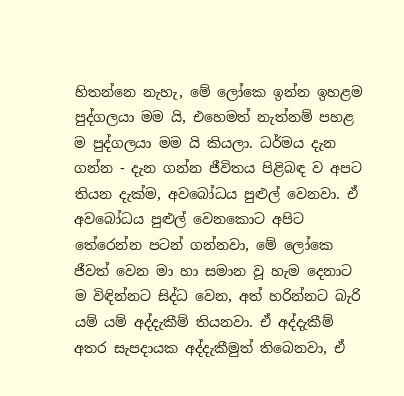හිතන්නෙ නැහැ, මේ ලෝකෙ ඉන්න ඉහළම පුද්ගලයා මම යි, එහෙමත් නැත්නම් පහළ ම පුද්ගලයා මම යි කියලා. ධර්මය දැන ගන්න - දැන ගන්න ජීවිතය පිළිබඳ ව අපට තියන දැක්ම, අවබෝධය පුළුල් වෙනවා. ඒ අවබෝධය පුළුල් වෙනකොට අපිට තේරෙන්න පටන් ගන්නවා, මේ ලෝකෙ ජීවත් වෙන මා හා සමාන වූ හැම දෙනාට ම විඳින්නට සිද්ධ වෙන, අත් හරින්නට බැරි යම් යම් අද්දැකීම් තියනවා. ඒ අද්දැකීම් අතර සැපදායක අද්දැකීමුත් තිබෙනවා, ඒ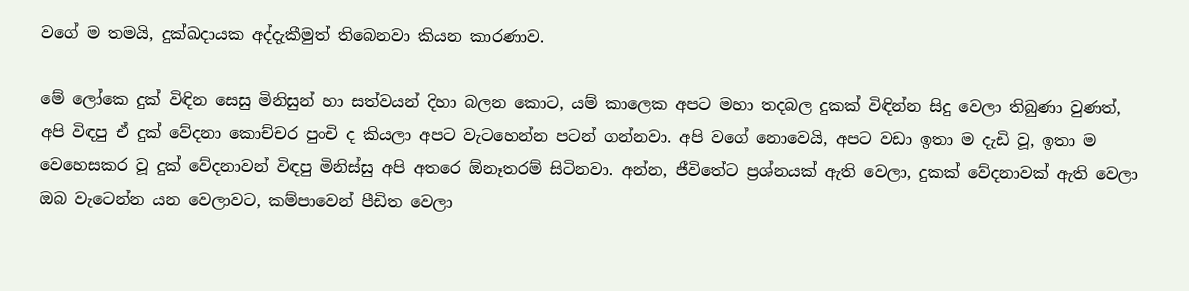වගේ ම තමයි, දුක්ඛදායක අද්දැකීමුත් තිබෙනවා කියන කාරණාව.

මේ ලෝකෙ දුක් විඳින සෙසු මිනිසුන් හා සත්වයන් දිහා බලන කොට, යම් කාලෙක අපට මහා තදබල දුකක් විඳින්න සිදු වෙලා තිබුණා වුණත්, අපි විඳපු ඒ දුක් වේදනා කොච්චර පුංචි ද කියලා අපට වැටහෙන්න පටන් ගන්නවා. අපි වගේ නොවෙයි, අපට වඩා ඉතා ම දැඩි වූ, ඉතා ම වෙහෙසකර වූ දුක් වේදනාවන් විඳපු මිනිස්සු අපි අතරෙ ඕනෑතරම් සිටිනවා. අන්න, ජීවිතේට ප්‍රශ්නයක් ඇති වෙලා, දුකක් වේදනාවක් ඇති වෙලා ඔබ වැටෙන්න යන වෙලාවට, කම්පාවෙන් පීඩිත වෙලා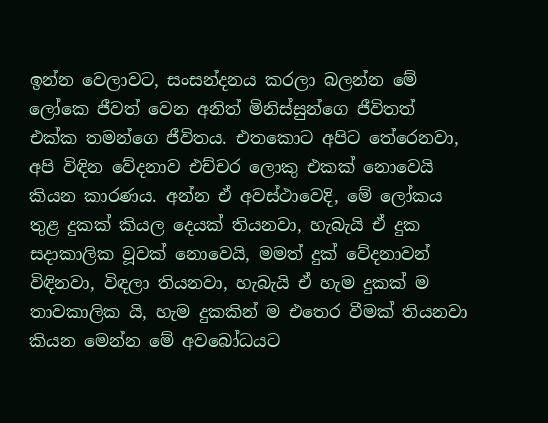ඉන්න වෙලාවට, සංසන්දනය කරලා බලන්න මේ ලෝකෙ ජීවත් වෙන අනිත් මිනිස්සුන්ගෙ ජීවිතත් එක්ක තමන්ගෙ ජීවිතය. එතකොට අපිට තේරෙනවා, අපි විඳින වේදනාව එච්චර ලොකු එකක් නොවෙයි කියන කාරණය. අන්න ‍ඒ අවස්ථාවෙදි, මේ ලෝකය තුළ දුකක් කියල දෙයක් තියනවා, හැබැයි ඒ දුක සදාකාලික වූවක් නොවෙයි, මමත් දුක් වේදනාවන් විඳිනවා, විඳලා තියනවා, හැබැයි ඒ හැම දුකක් ම තාවකාලික යි, හැම දුකකින් ම එතෙර වීමක් තියනවා කියන මෙන්න මේ අවබෝධයට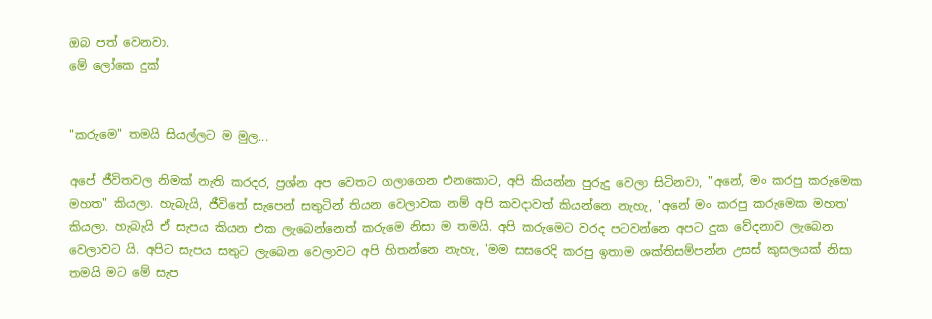ඔබ පත් වෙනවා.
මේ ලෝකෙ දුක්


"කරුමෙ" තමයි සියල්ලට ම මුල...

අපේ ජීවිතවල නිමක් නැති කරදර, ප්‍රශ්න අප වෙතට ගලාගෙන එනකොට, අපි කියන්න පුරුදු වෙලා සිටිනවා, "අනේ, මං කරපු කරුමෙක මහත" කියලා. හැබැයි, ජීවිතේ සැපෙන් සතුටින් තියන වෙලාවක නම් අපි කවදාවත් කියන්නෙ නැහැ, 'අනේ මං කරපු කරුමෙක මහත' කියලා. හැබැයි ඒ සැපය කියන එක ලැබෙන්නෙත් කරුමෙ නිසා ම තමයි. අපි කරුමෙට වරද පටවන්නෙ අපට දුක වේදනාව ලැබෙන වෙලාවට යි. අපිට සැපය සතුට ලැබෙන වෙලාවට අපි හිතන්නෙ නැහැ, 'මම සසරෙදි කරපු ඉතාම ශක්තිසම්පන්න උසස් කුසලයක් නිසා තමයි ‍මට මේ සැප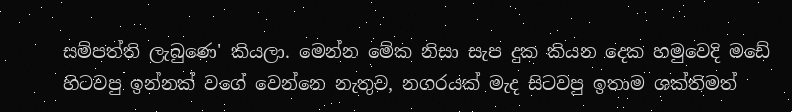සම්පත්ති ලැබුණෙ' කියලා. මෙන්න මේක නිසා සැප දුක කියන දෙක හමුවෙදි මඩේ හිටවපු ඉන්නක් වගේ වෙන්නෙ නැතුව, නගරයක් මැද සිටවපු ඉතාම ශක්තිමත්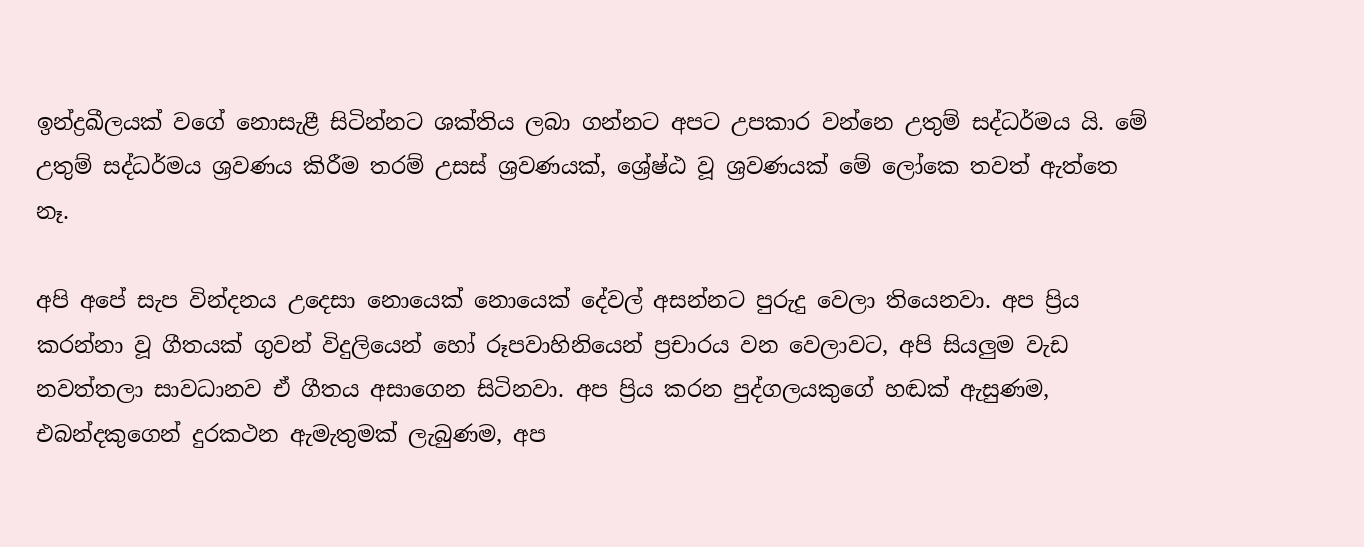ඉන්ද්‍රඛීලයක් වගේ නොසැළී සිටින්නට ශක්තිය ලබා ගන්නට අපට උපකාර වන්නෙ උතුම් සද්ධර්මය යි. මේ උතුම් සද්ධර්මය ශ්‍රවණය කිරීම තරම් උසස් ශ්‍රවණයක්, ශ්‍රේෂ්ඨ වූ ශ්‍රවණයක් මේ ලෝකෙ තවත් ඇත්තෙ නෑ.

අපි අපේ සැප වින්දනය උදෙසා නොයෙක් නොයෙක් දේවල් අසන්නට පුරුදු වෙලා තියෙනවා. අප ප්‍රිය කරන්නා වූ ගීතයක් ගුවන් විදුලියෙන් හෝ රූපවාහිනියෙන් ප්‍රචාරය වන වෙලාවට, අපි සියලුම වැඩ නවත්තලා සාවධානව ඒ ගීතය අසාගෙන සිටිනවා. අප ප්‍රිය කරන පුද්ගලයකුගේ හඬක් ඇසුණම, එබන්දකුගෙන් දුරකථන ඇමැතුමක් ලැබුණම, අප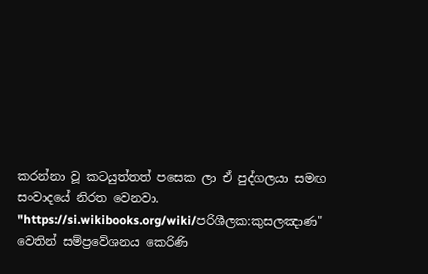කරන්නා වූ කටයුත්තත් පසෙක ලා ඒ පුද්ගලයා සමඟ සංවාදයේ නිරත වෙනවා.
"https://si.wikibooks.org/wiki/පරිශීලක:කුසලඤාණ" වෙතින් සම්ප්‍රවේශනය කෙරිණි